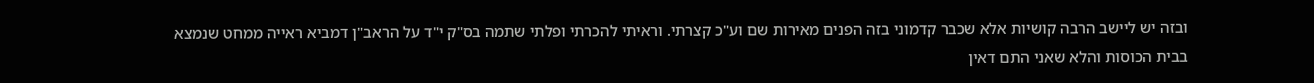ובזה יש ליישב הרבה קושיות אלא שכבר קדמוני בזה הפנים מאירות שם וע"כ קצרתי. וראיתי להכרתי ופלתי שתמה בס"ק י"ד על הראב"ן דמביא ראייה ממחט שנמצא בבית הכוסות והלא שאני התם דאין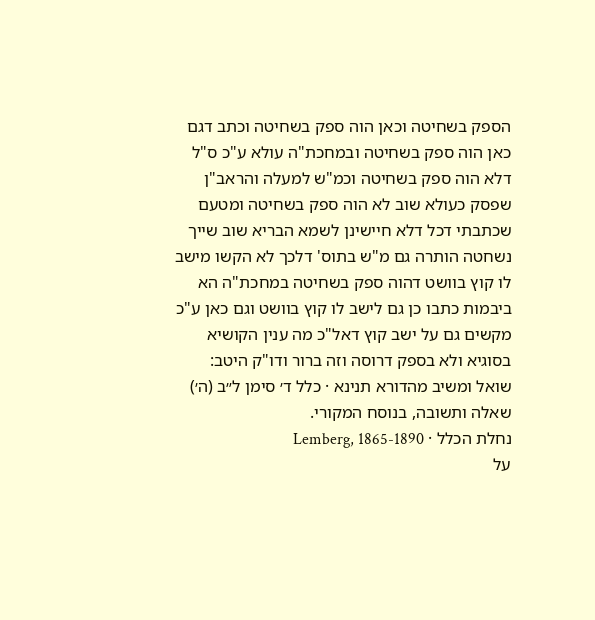הספק בשחיטה וכאן הוה ספק בשחיטה וכתב דגם כאן הוה ספק בשחיטה ובמחכת"ה עולא ע"כ ס"ל דלא הוה ספק בשחיטה וכמ"ש למעלה והראב"ן שפסק כעולא שוב לא הוה ספק בשחיטה ומטעם שכתבתי דכל דלא חיישינן לשמא הבריא שוב שייך נשחטה הותרה גם מ"ש בתוס' דלכך לא הקשו מישב לו קוץ בוושט דהוה ספק בשחיטה במחכת"ה הא ביבמות כתבו כן גם לישב לו קוץ בוושט וגם כאן ע"כ מקשים גם על ישב קוץ דאל"כ מה ענין הקושיא בסוגיא ולא בספק דרוסה וזה ברור ודו"ק היטב:
שואל ומשיב מהדורא תנינא · כלל ד׳ סימן ל״ב (ה׳)
שאלה ותשובה, בנוסח המקורי.
נחלת הכלל · Lemberg, 1865-1890
על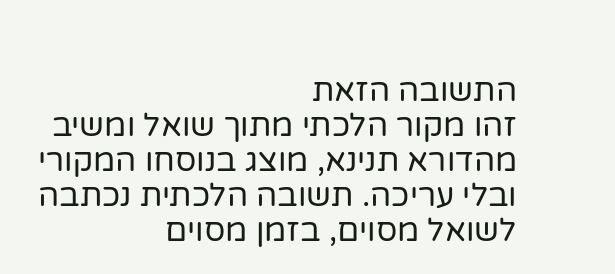התשובה הזאת
זהו מקור הלכתי מתוך שואל ומשיב מהדורא תנינא, מוצג בנוסחו המקורי ובלי עריכה. תשובה הלכתית נכתבה לשואל מסוים, בזמן מסוים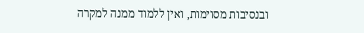ובנסיבות מסוימות, ואין ללמוד ממנה למקרה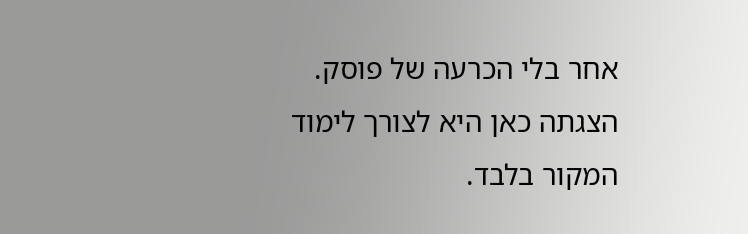אחר בלי הכרעה של פוסק. הצגתה כאן היא לצורך לימוד המקור בלבד.